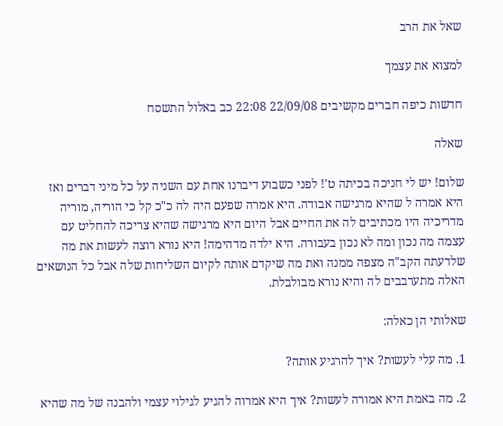שאל את הרב

למצוא את עצמך

חדשות כיפה חברים מקשיבים 22/09/08 22:08 כב באלול התשסח

שאלה

שלום! יש לי חניכה בכיתה ט'! לפני כשבוע דיברנו אחת עם השניה על כל מיני דברים ואז היא אמרה ל שהיא מרגישה אבודה. היא אמרה שפעם היה לה כ"כ קל כי הוריה, מוריה מדריכיה היו מכתיבים לה את החיים אבל היום היא מרגישה שהיא צריכה להחליט עם עצמה מה נכון ומה לא נכון בעבורה. היא ילדה מדהימה! היא נורא רוצה לעשות את מה שלדעתה הקב"ה מצפה ממנה ואת מה שיקדם אותה לקיום השליחות שלה אבל כל הנושאים האלה מתערבבים לה והיא נורא מבולבלת.

שאלותי הן כאלה:

1. מה עלי לעשות? איך להרגיע אותה?

2. מה באמת היא אמורה לעשות? איך היא אמרוה להגיע לגילוי עצמי ולהבנה של מה שהיא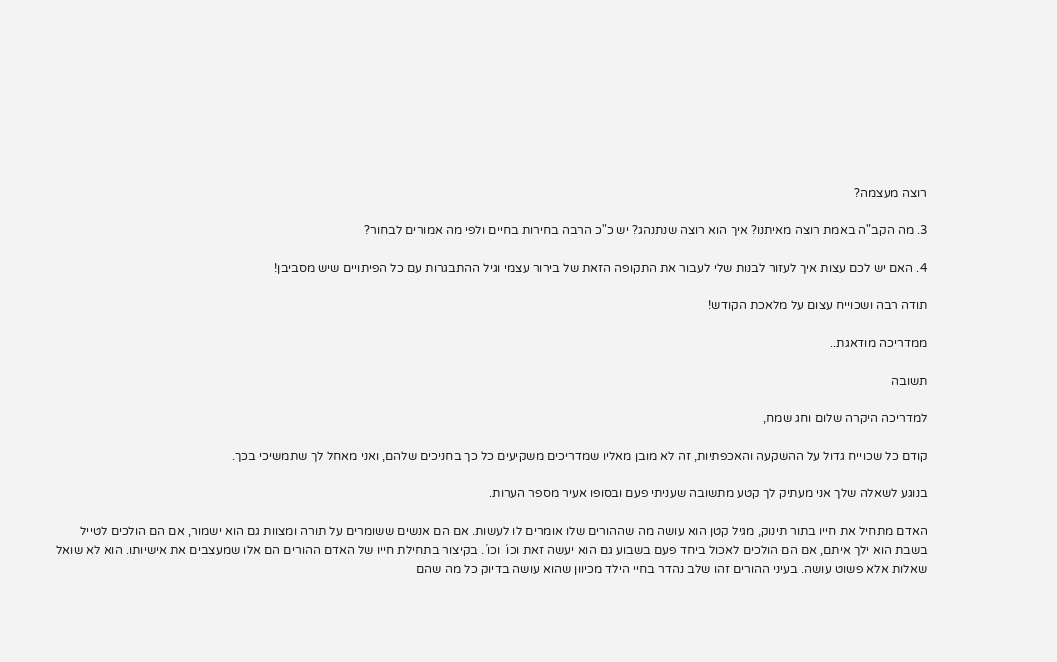רוצה מעצמה?

3. מה הקב"ה באמת רוצה מאיתנו? איך הוא רוצה שנתנהג? יש כ"כ הרבה בחירות בחיים ולפי מה אמורים לבחור?

4. האם יש לכם עצות איך לעזור לבנות שלי לעבור את התקופה הזאת של בירור עצמי וגיל ההתבגרות עם כל הפיתויים שיש מסביבן!

תודה רבה ושכוייח עצום על מלאכת הקודש!

ממדריכה מודאגת..

תשובה

למדריכה היקרה שלום וחג שמח,

קודם כל שכוייח גדול על ההשקעה והאכפתיות, זה לא מובן מאליו שמדריכים משקיעים כל כך בחניכים שלהם, ואני מאחל לך שתמשיכי בכך.

בנוגע לשאלה שלך אני מעתיק לך קטע מתשובה שעניתי פעם ובסופו אעיר מספר הערות.

האדם מתחיל את חייו בתור תינוק, מגיל קטן הוא עושה מה שההורים שלו אומרים לו לעשות. אם הם אנשים ששומרים על תורה ומצוות גם הוא ישמור, אם הם הולכים לטייל בשבת הוא ילך איתם, אם הם הולכים לאכול ביחד פעם בשבוע גם הוא יעשה זאת וכו´ וכו´. בקיצור בתחילת חייו של האדם ההורים הם אלו שמעצבים את אישיותו. הוא לא שואל שאלות אלא פשוט עושה. בעיני ההורים זהו שלב נהדר בחיי הילד מכיוון שהוא עושה בדיוק כל מה שהם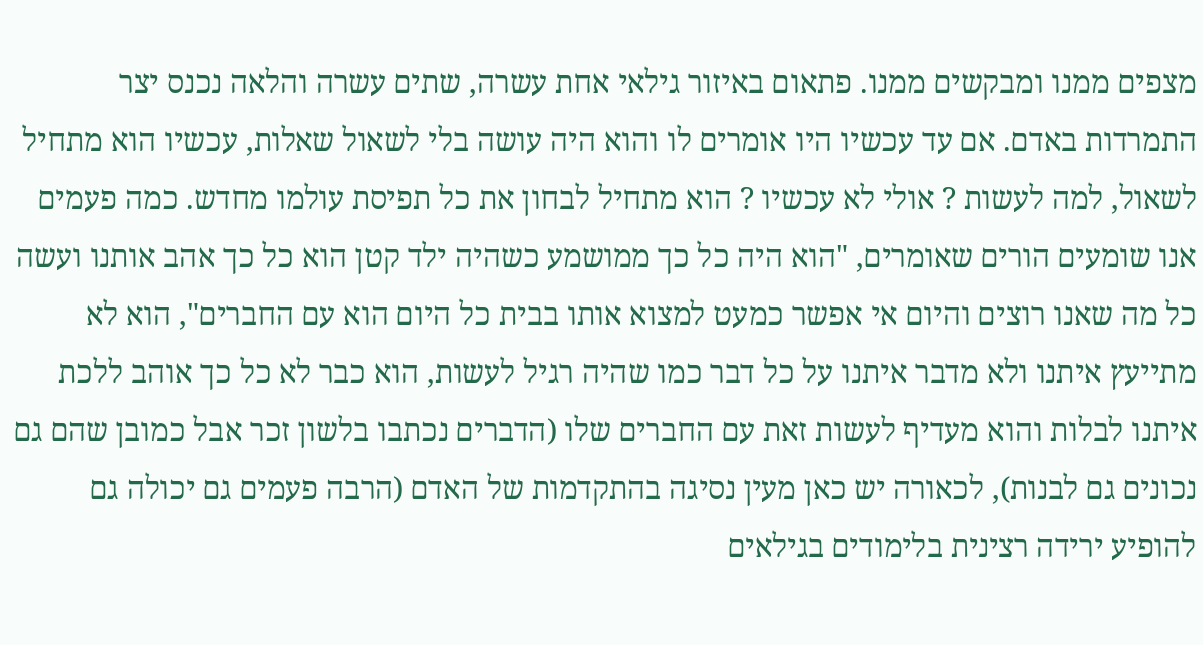מצפים ממנו ומבקשים ממנו. פתאום באיזור גילאי אחת עשרה, שתים עשרה והלאה נכנס יצר התמרדות באדם. אם עד עכשיו היו אומרים לו והוא היה עושה בלי לשאול שאלות, עכשיו הוא מתחיל לשאול, למה לעשות ? אולי לא עכשיו ? הוא מתחיל לבחון את כל תפיסת עולמו מחדש. כמה פעמים אנו שומעים הורים שאומרים, "הוא היה כל כך ממושמע כשהיה ילד קטן הוא כל כך אהב אותנו ועשה כל מה שאנו רוצים והיום אי אפשר כמעט למצוא אותו בבית כל היום הוא עם החברים", הוא לא מתייעץ איתנו ולא מדבר איתנו על כל דבר כמו שהיה רגיל לעשות, הוא כבר לא כל כך אוהב ללכת איתנו לבלות והוא מעדיף לעשות זאת עם החברים שלו (הדברים נכתבו בלשון זכר אבל כמובן שהם גם נכונים גם לבנות), לכאורה יש כאן מעין נסיגה בהתקדמות של האדם (הרבה פעמים גם יכולה גם להופיע ירידה רצינית בלימודים בגילאים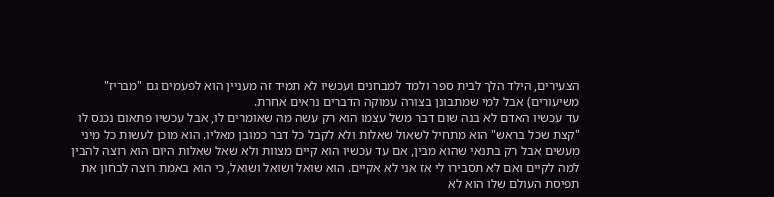הצעירים, הילד הלך לבית ספר ולמד למבחנים ועכשיו לא תמיד זה מעניין הוא לפעמים גם "מבריז" משיעורים) אבל למי שמתבונן בצורה עמוקה הדברים נראים אחרת.
עד עכשיו האדם לא בנה שום דבר משל עצמו הוא רק עשה מה שאומרים לו, אבל עכשיו פתאום נכנס לו "קצת שכל בראש" הוא מתחיל לשאול שאלות ולא לקבל כל דבר כמובן מאליו. הוא מוכן לעשות כל מיני מעשים אבל רק בתנאי שהוא מבין, אם עד עכשיו הוא קיים מצוות ולא שאל שאלות היום הוא רוצה להבין למה לקיים ואם לא תסבירו לי אז אני לא אקיים. הוא שואל ושואל ושואל, כי הוא באמת רוצה לבחון את תפיסת העולם שלו הוא לא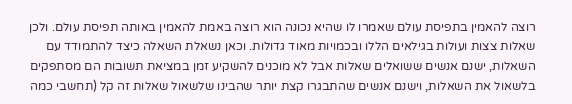רוצה להאמין בתפיסת עולם שאמרו לו שהיא נכונה הוא רוצה באמת להאמין באותה תפיסת עולם. ולכן שאלות צצות ועולות בגילאים הללו ובכמויות מאוד גדולות. וכאן נשאלת השאלה כיצד להתמודד עם השאלות, ישנם אנשים ששואלים שאלות אבל לא מוכנים להשקיע זמן במציאת תשובות הם מסתפקים בלשאול את השאלות, וישנם אנשים שהתבגרו קצת יותר שהבינו שלשאול שאלות זה קל (תחשבי כמה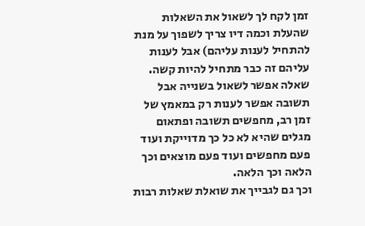זמן לקח לך לשאול את השאלות שהעלת וכמה דיו צריך לשפוך על מנת להתחיל לענות עליהם) אבל לענות עליהם זה כבר מתחיל להיות קשה. שאלה אפשר לשאול בשנייה אבל תשובה אפשר לענות רק במאמץ של זמן רב, מחפשים תשובה ופתאום מגלים שהיא לא כל כך מדוייקת ועוד פעם מחפשים ועוד פעם מוצאים וכך הלאה וכך הלאה.
וכך גם לגבייך את שואלת שאלות רבות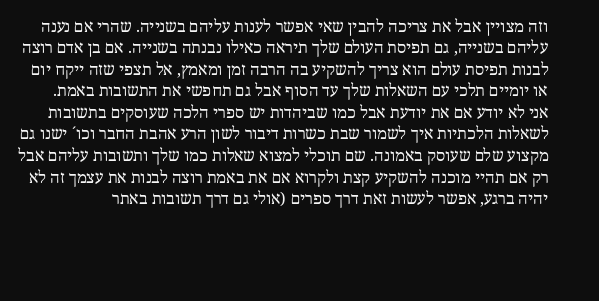וזה מצויין אבל את צריכה להבין שאי אפשר לענות עליהם בשנייה. שהרי אם נענה עליהם בשנייה, גם תפיסת העולם שלך תיראה כאילו נבנתה בשנייה. אם בן אדם רוצה לבנות תפיסת עולם הוא צריך להשקיע בה הרבה זמן ומאמץ, אל תצפי שזה ייקח יום או יומיים תלכי עם השאלות שלך עד הסוף אבל גם תחפשי את התשובות באמת.
אני לא יודע אם את יודעת אבל כמו שביהדות יש ספרי הלכה שעוסקים בתשובות לשאלות הלכתיות איך לשמור שבת כשרות דיבור לשון הרע אהבת החבר וכו´ ישנו גם מקצוע שלם שעוסק באמונה. שם תוכלי למצוא שאלות כמו שלך ותשובות עליהם אבל רק אם תהיי מוכנה להשקיע קצת ולקרוא אם את באמת רוצה לבנות את עצמך זה לא יהיה ברגע, אפשר לעשות זאת דרך ספרים (אולי גם דרך תשובות באתר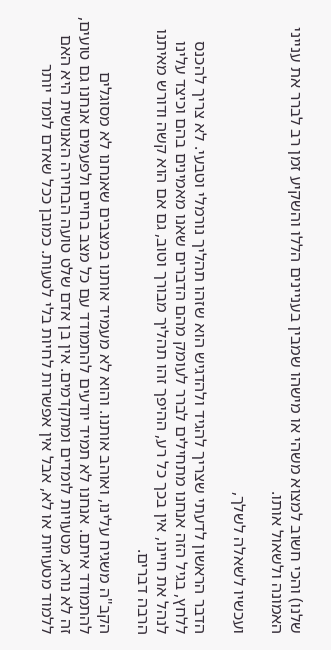שלנו) והכי חשוב למצוא משהי או מישהו שמבין בעניינים הללו והשקיע זמן רב לברר את ענייני האמונה ולשאול אותו.

ועכשיו לשאלה לשלך,

הדבר הראשון לדעתי שצריך להגיד ולהדגיש הוא שזהו תהליך נורמלי וטבעי. לא צריך להכנס ללחץ, בגיל הזה אנחנו מתחילים לברר לעומק מהם הדברים שאנו מאמינים בהם וכיצד עלינו לנהל את חיינו, אין בכך כל רע, ההיפך זהו תהליך מבורך וטוב, גם אם הוא קשה ודורש מאיתנו הרבה דברים.

הקב"ה משגיח עלינו, ואוהב אותנו. והוא לא מעמיד אותנו במצבים שאנחנו לא מסוגלים להתמודד איתם. אנחנו לא תמיד יודעים להתמודד עם כל מצב בחיים ולפעמים אנחנו גם טועים, זה לא נורא, מטעויות לומדים ומתקדמים. אין בן אדם שלט טועה הבחירה האנושית היא האם ללמוד מטעויות או לא, אבל אין אפשרות לחיות בלי לטעות. כמובן ככל שאדם לומד יותר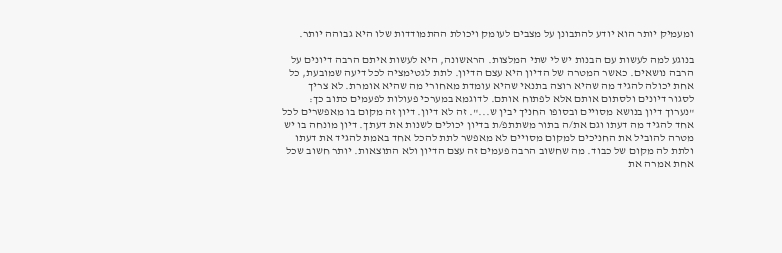ומעמיק יותר הוא יודע להתבונן על מצבים לעומק ויכולת ההתמודדות שלו היא גבוהה יותר.

בנוגע למה לעשות עם הבנות יש לי שתי המלצות. הראשונה, היא לעשות איתם הרבה דיונים על הרבה נושאים. כאשר המטרה של הדיון היא עצם הדיון. לתת לגטימציה לכל דיעה שמובעת, כל אחת יכולה להגיד מה שהיא רוצה בתנאי שהיא עומדת מאחורי מה שהיא אומרת. לא צריך לסגור דיונים ולסתום אותם אלא לפתוח אותם. לדוגמא במערכי פעולות לפעמים כתוב כך: "נערוך דיון בנושא מסויים ובסופו החניך יבין ש...". זה לא דיון. דיון זה מקום בו מאפשרים לכל אחד להגיד מה דעתו וגם את/ה בתור משתתפ/ת בדיון יכולים לשנות את דעתך. דיון מונחה בו יש מטרה להוביל את החניכים למקום מסויים לא מאפשר לתת להכל אחד באמת להגיד את דעתו ולתת לה מקום של כבוד. מה שחשוב הרבה פעמים זה עצם הדיון ולא התוצאות. יותר חשוב שכל אחת אמרה את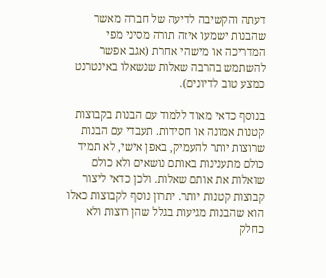דעתה והקשיבה לדיעה של חברה מאשר שהבנות ישמעו איזה תורה מסיני מפי המדריכה או מישהי אחרת (אגב אפשר להשתמש בהרבה שאלות שנשאלו באינטרנט כמצע טוב לדיונים).

בנוסף כדאי מאוד ללמוד עם הבנות בקבוצות קטנות אמונה או חסידות. תעבדי עם הבנות שרוצות יותר להעמיק, באפן אישי, לא תמיד כולם מתענינות באותם נושאים ולא כולם שואלות את אותם שאלות. ולכן כדאי ליצור קבוצות קטנות יותר. יתרון נוסף לקבוצות כאלו הוא שהבנות מגיעות בגלל שהן רוצות ולא כחלק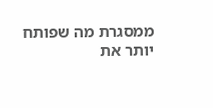ממסגרת מה שפותח יותר את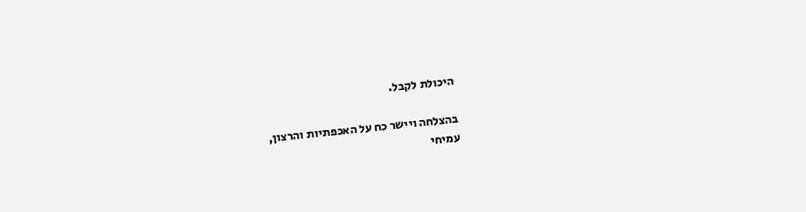היכולת לקבל.

בהצלחה ויישר כח על האכפתיות והרצון,
עמיחי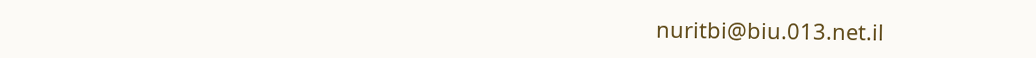nuritbi@biu.013.net.il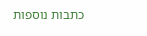כתבות נוספות